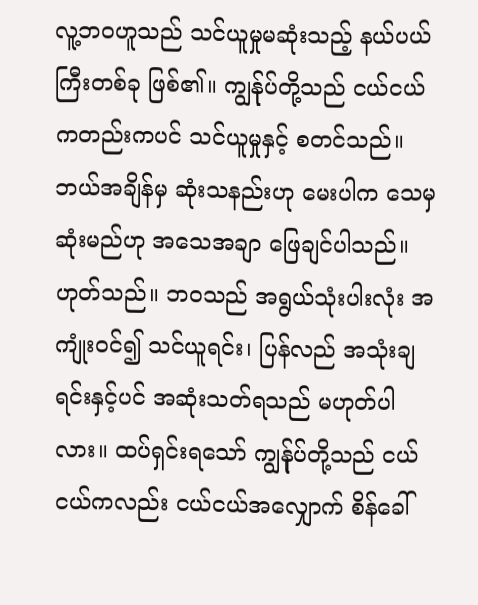လူ့ဘဝဟူသည် သင်ယူမှုမဆုံးသည့် နယ်ပယ်ကြီးတစ်ခု ဖြစ်၏။ ကျွန်ုပ်တို့သည် ငယ်ငယ်ကတည်းကပင် သင်ယူမှုနှင့် စတင်သည်။ ဘယ်အချိန်မှ ဆုံးသနည်းဟု မေးပါက သေမှဆုံးမည်ဟု အသေအချာ ဖြေချင်ပါသည်။ ဟုတ်သည်။ ဘဝသည် အရွယ်သုံးပါးလုံး အကျုံးဝင်၍ သင်ယူရင်း၊ ပြန်လည် အသုံးချရင်းနှင့်ပင် အဆုံးသတ်ရသည် မဟုတ်ပါလား။ ထပ်ရှင်းရသော် ကျွန်ုပ်တို့သည် ငယ်ငယ်ကလည်း ငယ်ငယ်အလျှောက် စိန်ခေါ်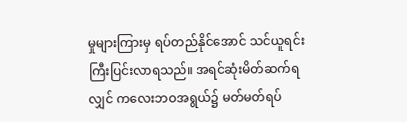မှုများကြားမှ ရပ်တည်နိုင်အောင် သင်ယူရင်း ကြီးပြင်းလာရသည်။ အရင်ဆုံးမိတ်ဆက်ရလျှင် ကလေးဘဝအရွယ်၌ မတ်မတ်ရပ်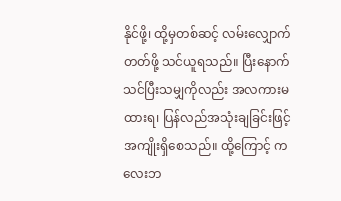နိုင်ဖို့၊ ထို့မှတစ်ဆင့် လမ်းလျှောက်တတ်ဖို့ သင်ယူရသည်။ ပြီးနောက် သင်ပြီးသမျှကိုလည်း အလကားမထားရ၊ ပြန်လည်အသုံးချခြင်းဖြင့် အကျိုးရှိစေသည်။ ထို့ကြောင့် ကလေးဘ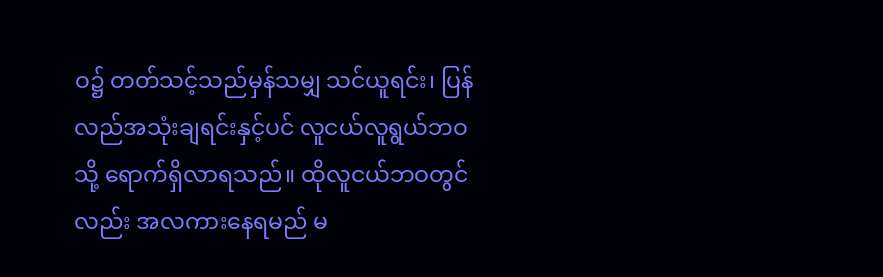ဝ၌ တတ်သင့်သည်မှန်သမျှ သင်ယူရင်း၊ ပြန်လည်အသုံးချရင်းနှင့်ပင် လူငယ်လူရွယ်ဘဝသို့ ရောက်ရှိလာရသည်။ ထိုလူငယ်ဘဝတွင်လည်း အလကားနေရမည် မ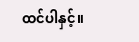ထင်ပါနှင့်။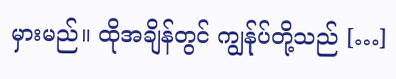မှားမည်။ ထိုအချိန်တွင် ကျွန်ုပ်တို့သည် […]